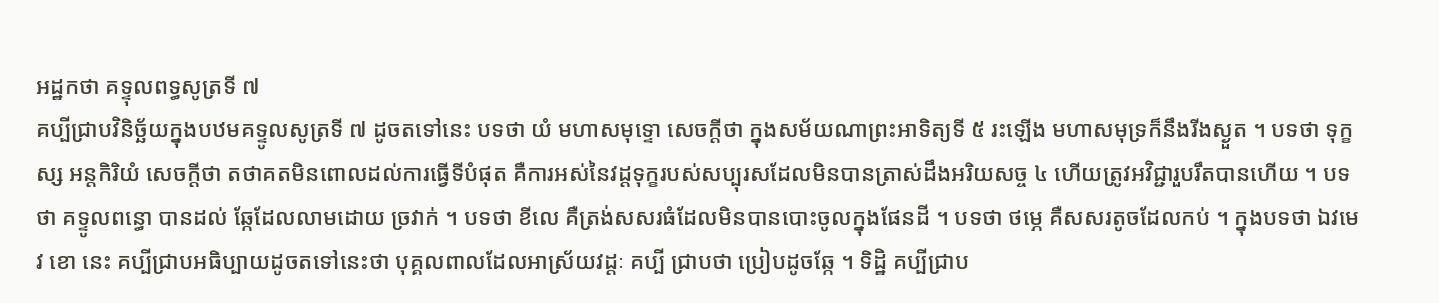អដ្ឋកថា គទ្ទុលពទ្ធសូត្រទី ៧
គប្បីជ្រាបវិនិច្ឆ័យក្នុងបឋមគទ្ទូលសូត្រទី ៧ ដូចតទៅនេះ បទថា យំ មហាសមុទ្ទោ សេចក្តីថា ក្នុងសម័យណាព្រះអាទិត្យទី ៥ រះឡើង មហាសមុទ្រក៏នឹងរីងស្ងួត ។ បទថា ទុក្ខស្ស អន្តកិរិយំ សេចក្តីថា តថាគតមិនពោលដល់ការធ្វើទីបំផុត គឺការអស់នៃវដ្តទុក្ខរបស់សប្បុរសដែលមិនបានត្រាស់ដឹងអរិយសច្ច ៤ ហើយត្រូវអវិជ្ជារួបរឹតបានហើយ ។ បទថា គទ្ទូលពន្ធោ បានដល់ ឆ្កែដែលលាមដោយ ច្រវាក់ ។ បទថា ខីលេ គឺត្រង់សសរធំដែលមិនបានបោះចូលក្នុងផែនដី ។ បទថា ថម្ភេ គឺសសរតូចដែលកប់ ។ ក្នុងបទថា ឯវមេវ ខោ នេះ គប្បីជ្រាបអធិប្បាយដូចតទៅនេះថា បុគ្គលពាលដែលអាស្រ័យវដ្តៈ គប្បី ជ្រាបថា ប្រៀបដូចឆ្កែ ។ ទិដ្ឋិ គប្បីជ្រាប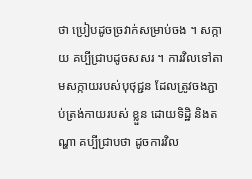ថា ប្រៀបដូចច្រវាក់សម្រាប់ចង ។ សក្កាយ គប្បីជ្រាបដូចសសរ ។ ការវិលទៅតាមសក្កាយរបស់បុថុជ្ជន ដែលត្រូវចងភ្ជាប់ត្រង់កាយរបស់ ខ្លួន ដោយទិដ្ឋិ និងតណ្ហា គប្បីជ្រាបថា ដូចការវិល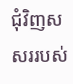ជុំវិញសសររបស់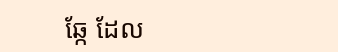ឆ្កែ ដែល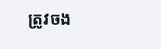ត្រូវចង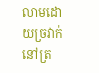លាមដោយច្រវាក់នៅត្រ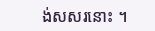ង់សសរនោះ ។